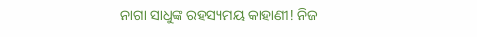ନାଗା ସାଧୁଙ୍କ ରହସ୍ୟମୟ କାହାଣୀ! ନିଜ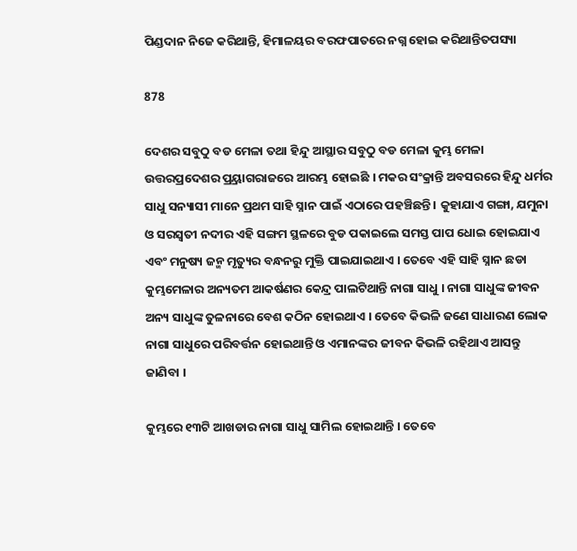ପିଣ୍ଡଦାନ ନିଜେ କରିଥାନ୍ତି, ହିମାଳୟର ବରଫପାତରେ ନଗ୍ନ ହୋଇ କରିଥାନ୍ତିତପସ୍ୟା

878

ଦେଶର ସବୁଠୁ ବଡ ମେଳା ତଥା ହିନ୍ଦୁ ଆସ୍ଥାର ସବୁଠୁ ବଡ ମେଳା କୁମ୍ଭ ମେଳା ଉତ୍ତରପ୍ରଦେଶର ପ୍ର୍ରୟାଗରାଜରେ ଆରମ୍ଭ ହୋଇଛି । ମକର ସଂକ୍ରାନ୍ତି ଅବସରରେ ହିନ୍ଦୁ ଧର୍ମର ସାଧୁ ସନ୍ୟାସୀ ମାନେ ପ୍ରଥମ ସାହି ସ୍ନାନ ପାଇଁ ଏଠାରେ ପହଞ୍ଚିଛନ୍ତି । କୁହାଯାଏ ଗଙ୍ଗା, ଯମୁନା ଓ ସରସ୍ୱତୀ ନଦୀର ଏହି ସଙ୍ଗମ ସ୍ଥଳରେ ବୁଡ ପକାଇଲେ ସମସ୍ତ ପାପ ଧୋଇ ହୋଇଯାଏ ଏବଂ ମନୁଷ୍ୟ ଜନ୍ମ ମୃତ୍ୟୁର ବନ୍ଧନରୁ ମୁକ୍ତି ପାଇଯାଇଥାଏ । ତେବେ ଏହି ସାହି ସ୍ନାନ ଛଡା କୁମ୍ଭମେଳାର ଅନ୍ୟତମ ଆକର୍ଷଣର କେନ୍ଦ୍ର ପାଲଟିଥାନ୍ତି ନାଗା ସାଧୁ । ନାଗା ସାଧୁଙ୍କ ଜୀବନ ଅନ୍ୟ ସାଧୁଙ୍କ ତୁଳନାରେ ବେଶ କଠିନ ହୋଇଥାଏ । ତେବେ କିଭଳି ଜଣେ ସାଧାରଣ ଲୋକ ନାଗା ସାଧୁରେ ପରିବର୍ତ୍ତନ ହୋଇଥାନ୍ତି ଓ ଏମାନଙ୍କର ଜୀବନ କିଭଳି ରହିଥାଏ ଆସନ୍ତୁ ଜାଣିବା ।

କୁମ୍ଭରେ ୧୩ଟି ଆଖଡାର ନାଗା ସାଧୁ ସାମିଲ ହୋଇଥାନ୍ତି । ତେବେ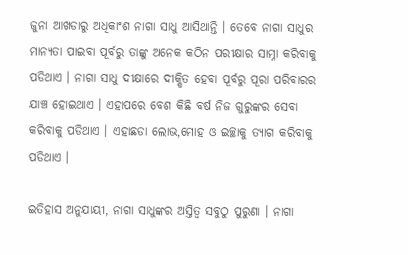ଜୁନା ଆଖଡାରୁ ଅଧିକାଂଶ ନାଗା ସାଧୁ ଆସିଥାନ୍ତି । ତେବେ ନାଗା ସାଧୁର ମାନ୍ୟତା ପାଇବା ପୂର୍ବରୁ ତାଙ୍କୁ ଅନେକ କଠିନ ପରୀକ୍ଷାର ସାମ୍ନା କରିବାକୁ ପଡିଥାଏ । ନାଗା ସାଧୁ ଦୀକ୍ଷାରେ ଦୀକ୍ଷିତ ହେବା ପୂର୍ବରୁ ପୂରା ପରିବାରର ଯାଞ୍ଚ ହୋଇଥାଏ । ଏହାପରେ ବେଶ କିଛି ବର୍ଷ ନିଜ ଗୁରୁଙ୍କର ସେବା କରିବାକୁ ପଡିଥାଏ । ଏହାଛଡା ଲୋଭ,ମୋହ ଓ ଇଚ୍ଛାକୁ ତ୍ୟାଗ କରିବାକୁ ପଡିଥାଏ ।

ଇତିହାସ ଅନୁଯାୟୀ, ନାଗା ସାଧୁଙ୍କର ଅସ୍ତିତ୍ୱ ସବୁଠୁ ପୁରୁଣା । ନାଗା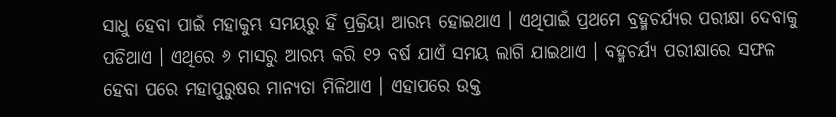ସାଧୁ ହେବା ପାଇଁ ମହାକୁମ୍ଭ ସମୟରୁ ହିଁ ପ୍ରକ୍ରିୟା ଆରମ୍ଭ ହୋଇଥାଏ । ଏଥିପାଇଁ ପ୍ରଥମେ ବ୍ରହ୍ମଚର୍ଯ୍ୟର ପରୀକ୍ଷା ଦେବାକୁ ପଡିଥାଏ । ଏଥିରେ ୬ ମାସରୁ ଆରମ୍ଭ କରି ୧୨ ବର୍ଷ ଯାଏଁ ସମୟ ଲାଗି ଯାଇଥାଏ । ବହ୍ମଚର୍ଯ୍ୟ ପରୀକ୍ଷାରେ ସଫଳ ହେବା ପରେ ମହାପୁରୁଷର ମାନ୍ୟତା ମିଳିଥାଏ । ଏହାପରେ ଉକ୍ତ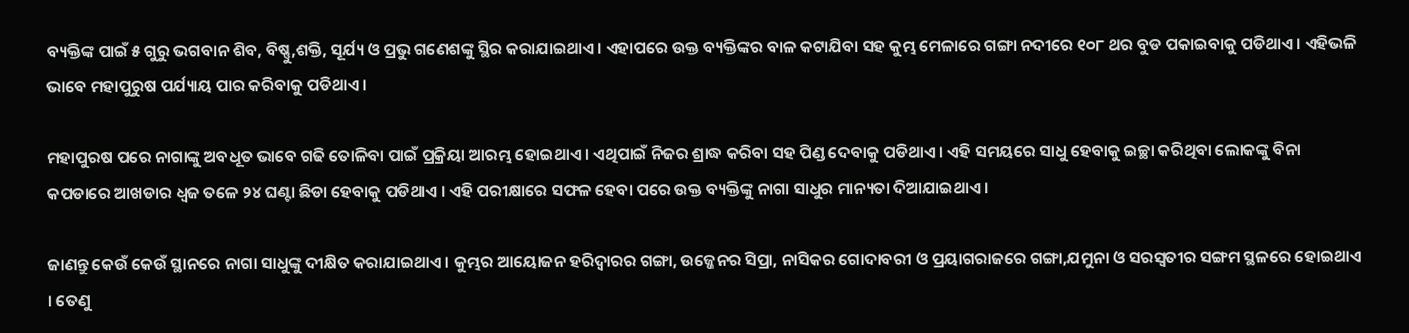ବ୍ୟକ୍ତିଙ୍କ ପାଇଁ ୫ ଗୁରୁ ଭଗବାନ ଶିବ, ବିଷ୍ଣୁ,ଶକ୍ତି, ସୂର୍ଯ୍ୟ ଓ ପ୍ରଭୁ ଗଣେଶଙ୍କୁ ସ୍ଥିର କରାଯାଇଥାଏ । ଏହାପରେ ଉକ୍ତ ବ୍ୟକ୍ତିଙ୍କର ବାଳ କଟାଯିବା ସହ କୁମ୍ଭ ମେଳାରେ ଗଙ୍ଗା ନଦୀରେ ୧୦୮ ଥର ବୁଡ ପକାଇବାକୁ ପଡିଥାଏ । ଏହିଭଳି ଭାବେ ମହାପୁରୁଷ ପର୍ଯ୍ୟାୟ ପାର କରିବାକୁ ପଡିଥାଏ ।

ମହାପୁରଷ ପରେ ନାଗାଙ୍କୁ ଅବଧୂତ ଭାବେ ଗଢି ତୋଳିବା ପାଇଁ ପ୍ରକ୍ରିୟା ଆରମ୍ଭ ହୋଇଥାଏ । ଏଥିପାଇଁ ନିଜର ଶ୍ରାଦ୍ଧ କରିବା ସହ ପିଣ୍ଡ ଦେବାକୁ ପଡିଥାଏ । ଏହି ସମୟରେ ସାଧୁ ହେବାକୁ ଇଚ୍ଛା କରିଥିବା ଲୋକଙ୍କୁ ବିନା କପଡାରେ ଆଖଡାର ଧ୍ୱଜ ତଳେ ୨୪ ଘଣ୍ଟା ଛିଡା ହେବାକୁ ପଡିଥାଏ । ଏହି ପରୀକ୍ଷାରେ ସଫଳ ହେବା ପରେ ଉକ୍ତ ବ୍ୟକ୍ତିଙ୍କୁ ନାଗା ସାଧୁର ମାନ୍ୟତା ଦିଆଯାଇଥାଏ ।

ଜାଣନ୍ତୁ କେଉଁ କେଉଁ ସ୍ଥାନରେ ନାଗା ସାଧୁଙ୍କୁ ଦୀକ୍ଷିତ କରାଯାଇଥାଏ । କୁମ୍ଭର ଆୟୋଜନ ହରିଦ୍ୱାରର ଗଙ୍ଗା, ଉଜ୍ଜେନର ସିପ୍ରା, ନାସିକର ଗୋଦାବରୀ ଓ ପ୍ରୟାଗରାଜରେ ଗଙ୍ଗା,ଯମୁନା ଓ ସରସ୍ୱତୀର ସଙ୍ଗମ ସ୍ଥଳରେ ହୋଇଥାଏ । ତେଣୁ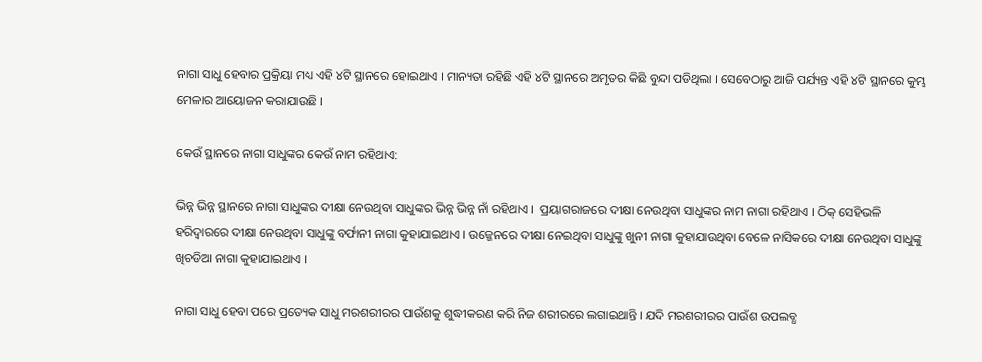ନାଗା ସାଧୁ ହେବାର ପ୍ରକ୍ରିୟା ମଧ୍ୟ ଏହି ୪ଟି ସ୍ଥାନରେ ହୋଇଥାଏ । ମାନ୍ୟତା ରହିଛି ଏହି ୪ଟି ସ୍ଥାନରେ ଅମୃତର କିଛି ବୁନ୍ଦା ପଡିଥିଲା । ସେବେଠାରୁ ଆଜି ପର୍ଯ୍ୟନ୍ତ ଏହି ୪ଟି ସ୍ଥାନରେ କୁମ୍ଭ ମେଳାର ଆୟୋଜନ କରାଯାଉଛି ।

କେଉଁ ସ୍ଥାନରେ ନାଗା ସାଧୁଙ୍କର କେଉଁ ନାମ ରହିଥାଏ:

ଭିନ୍ନ ଭିନ୍ନ ସ୍ଥାନରେ ନାଗା ସାଧୁଙ୍କର ଦୀକ୍ଷା ନେଉଥିବା ସାଧୁଙ୍କର ଭିନ୍ନ ଭିନ୍ନ ନାଁ ରହିଥାଏ ।  ପ୍ରୟାଗରାଜରେ ଦୀକ୍ଷା ନେଉଥିବା ସାଧୁଙ୍କର ନାମ ନାଗା ରହିଥାଏ । ଠିକ୍ ସେହିଭଳି ହରିଦ୍ୱାରରେ ଦୀକ୍ଷା ନେଉଥିବା ସାଧୁଙ୍କୁ ବର୍ଫାନୀ ନାଗା କୁହାଯାଇଥାଏ । ଉଜ୍ଜେନରେ ଦୀକ୍ଷା ନେଇଥିବା ସାଧୁଙ୍କୁ ଖୁନୀ ନାଗା କୁହାଯାଉଥିବା ବେଳେ ନାସିକରେ ଦୀକ୍ଷା ନେଉଥିବା ସାଧୁଙ୍କୁ ଖିଚଡିଆ ନାଗା କୁହାଯାଇଥାଏ ।

ନାଗା ସାଧୁ ହେବା ପରେ ପ୍ରତ୍ୟେକ ସାଧୁ ମରଶରୀରର ପାଉଁଶକୁ ଶୁଦ୍ଧୀକରଣ କରି ନିଜ ଶରୀରରେ ଲଗାଇଥାନ୍ତି । ଯଦି ମରଶରୀରର ପାଉଁଶ ଉପଲବ୍ଧ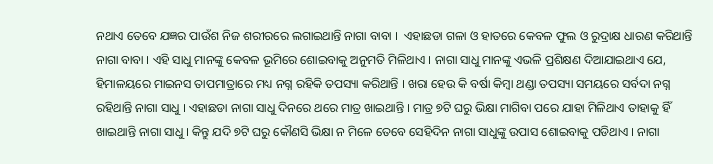ନଥାଏ ତେବେ ଯଜ୍ଞର ପାଉଁଶ ନିଜ ଶରୀରରେ ଲଗାଇଥାନ୍ତି ନାଗା ବାବା ।  ଏହାଛଡା ଗଳା ଓ ହାତରେ କେବଳ ଫୁଲ ଓ ରୁଦ୍ରାକ୍ଷ ଧାରଣ କରିଥାନ୍ତି ନାଗା ବାବା । ଏହି ସାଧୁ ମାନଙ୍କୁ କେବଳ ଭୂମିରେ ଶୋଇବାକୁ ଅନୁମତି ମିଳିଥାଏ । ନାଗା ସାଧୁ ମାନଙ୍କୁ ଏଭଳି ପ୍ରଶିକ୍ଷଣ ଦିଆଯାଇଥାଏ ଯେ, ହିମାଳୟରେ ମାଇନସ ତାପମାତ୍ରାରେ ମଧ୍ୟ ନଗ୍ନ ରହିକି ତପସ୍ୟା କରିଥାନ୍ତି । ଖରା ହେଉ କି ବର୍ଷା କିମ୍ବା ଥଣ୍ଡା ତପସ୍ୟା ସମୟରେ ସର୍ବଦା ନଗ୍ନ ରହିଥାନ୍ତି ନାଗା ସାଧୁ । ଏହାଛଡା ନାଗା ସାଧୁ ଦିନରେ ଥରେ ମାତ୍ର ଖାଇଥାନ୍ତି । ମାତ୍ର ୭ଟି ଘରୁ ଭିକ୍ଷା ମାଗିବା ପରେ ଯାହା ମିଳିଥାଏ ତାହାକୁ ହିଁ ଖାଇଥାନ୍ତି ନାଗା ସାଧୁ । କିନ୍ତୁ ଯଦି ୭ଟି ଘରୁ କୌଣସି ଭିକ୍ଷା ନ ମିଳେ ତେବେ ସେହିଦିନ ନାଗା ସାଧୁଙ୍କୁ ଉପାସ ଶୋଇବାକୁ ପଡିଥାଏ । ନାଗା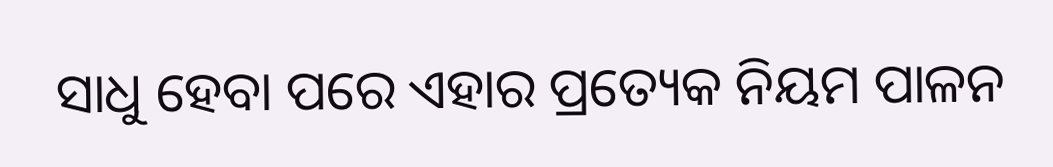ସାଧୁ ହେବା ପରେ ଏହାର ପ୍ରତ୍ୟେକ ନିୟମ ପାଳନ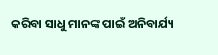କରିବା ସାଧୁ ମାନଙ୍କ ପାଇଁ ଅନିବାର୍ଯ୍ୟ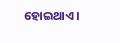ହୋଇଥାଏ ।